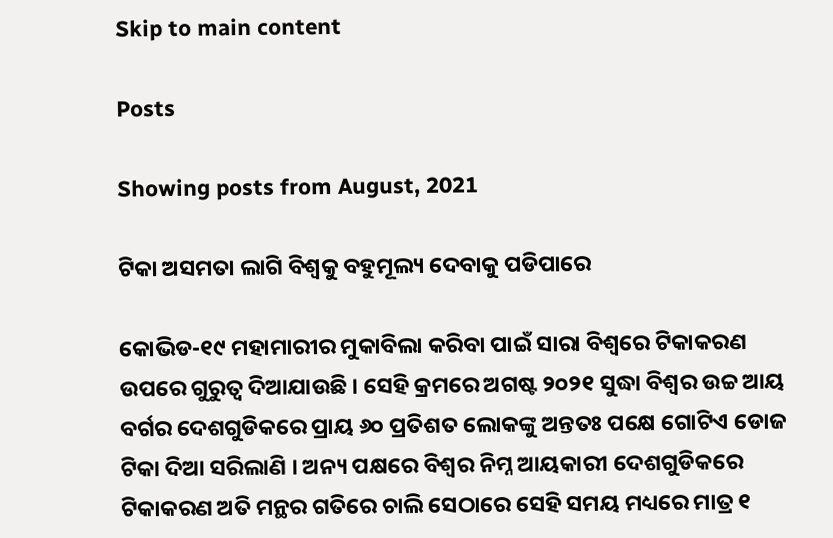Skip to main content

Posts

Showing posts from August, 2021

ଟିକା ଅସମତା ଲାଗି ବିଶ୍ୱକୁ ବହୁମୂଲ୍ୟ ଦେବାକୁ ପଡିପାରେ

କୋଭିଡ-୧୯ ମହାମାରୀର ମୁକାବିଲା କରିବା ପାଇଁ ସାରା ବିଶ୍ୱରେ ଟିକାକରଣ ଉପରେ ଗୁରୁତ୍ୱ ଦିଆଯାଉଛି । ସେହି କ୍ରମରେ ଅଗଷ୍ଟ ୨୦୨୧ ସୁଦ୍ଧା ବିଶ୍ୱର ଉଚ୍ଚ ଆୟ ବର୍ଗର ଦେଶଗୁଡିକରେ ପ୍ରାୟ ୬୦ ପ୍ରତିଶତ ଲୋକଙ୍କୁ ଅନ୍ତତଃ ପକ୍ଷେ ଗୋଟିଏ ଡୋଜ ଟିକା ଦିଆ ସରିଲାଣି । ଅନ୍ୟ ପକ୍ଷରେ ବିଶ୍ୱର ନିମ୍ନ ଆୟକାରୀ ଦେଶଗୁଡିକରେ ଟିକାକରଣ ଅତି ମନ୍ଥର ଗତିରେ ଚାଲି ସେଠାରେ ସେହି ସମୟ ମଧ୍ୟରେ ମାତ୍ର ୧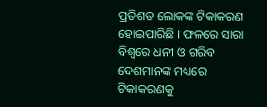ପ୍ରତିଶତ ଲୋକଙ୍କ ଟିକାକରଣ ହୋଇପାରିଛି । ଫଳରେ ସାରା ବିଶ୍ୱରେ ଧନୀ ଓ ଗରିବ ଦେଶମାନଙ୍କ ମଧ୍ୟରେ ଟିକାକରଣକୁ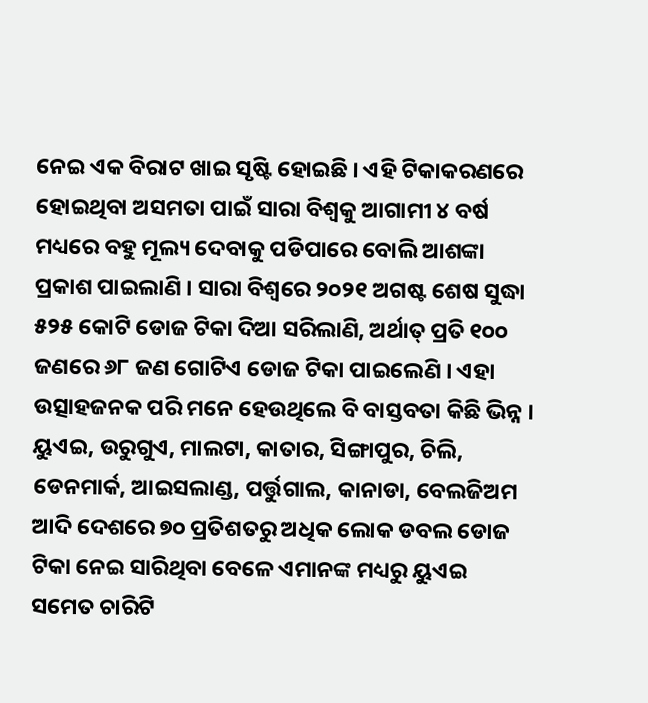ନେଇ ଏକ ବିରାଟ ଖାଇ ସୃଷ୍ଟି ହୋଇଛି । ଏହି ଟିକାକରଣରେ ହୋଇଥିବା ଅସମତା ପାଇଁ ସାରା ବିଶ୍ୱକୁ ଆଗାମୀ ୪ ବର୍ଷ ମଧ୍ୟରେ ବହୁ ମୂଲ୍ୟ ଦେବାକୁ ପଡିପାରେ ବୋଲି ଆଶଙ୍କା ପ୍ରକାଶ ପାଇଲାଣି । ସାରା ବିଶ୍ୱରେ ୨୦୨୧ ଅଗଷ୍ଟ ଶେଷ ସୁଦ୍ଧା ୫୨୫ କୋଟି ଡୋଜ ଟିକା ଦିଆ ସରିଲାଣି, ଅର୍ଥାତ୍ ପ୍ରତି ୧୦୦ ଜଣରେ ୬୮ ଜଣ ଗୋଟିଏ ଡୋଜ ଟିକା ପାଇଲେଣି । ଏହା ଉତ୍ସାହଜନକ ପରି ମନେ ହେଉଥିଲେ ବି ବାସ୍ତବତା କିଛି ଭିନ୍ନ । ୟୁଏଇ, ଉରୁଗୁଏ, ମାଲଟା, କାତାର, ସିଙ୍ଗାପୁର, ଚିଲି, ଡେନମାର୍କ, ଆଇସଲାଣ୍ଡ, ପର୍ତ୍ତୁଗାଲ, କାନାଡା, ବେଲଜିଅମ ଆଦି ଦେଶରେ ୭୦ ପ୍ରତିଶତରୁ ଅଧିକ ଲୋକ ଡବଲ ଡୋଜ ଟିକା ନେଇ ସାରିଥିବା ବେଳେ ଏମାନଙ୍କ ମଧ୍ୟରୁ ୟୁଏଇ ସମେତ ଚାରିଟି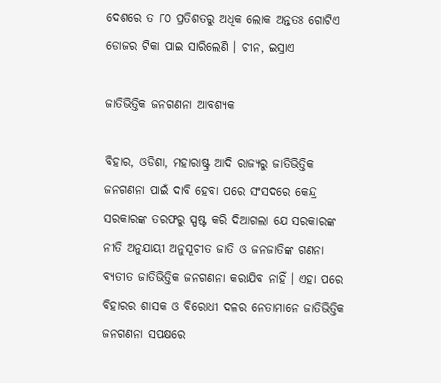ଦେଶରେ ତ ୮୦ ପ୍ରତିଶତରୁ ଅଧିକ ଲୋକ ଅନ୍ତତଃ ଗୋଟିଏ ଡୋଜର ଟିକା ପାଇ ସାରିଲେଣି । ଚୀନ, ଇସ୍ରାଏ

ଜାତିଭିତ୍ତିକ ଜନଗଣନା ଆବଶ୍ୟକ

ବିହାର, ଓଡିଶା, ମହାରାଷ୍ଟ୍ର ଆଦି ରାଜ୍ୟରୁ ଜାତିଭିତ୍ତିକ ଜନଗଣନା ପାଇଁ ଦାବି ହେବା ପରେ ସଂସଦରେ କେନ୍ଦ୍ର ସରକାରଙ୍କ ତରଫରୁ ସ୍ପଷ୍ଟ କରି ଦିଆଗଲା ଯେ ସରକାରଙ୍କ ନୀତି ଅନୁଯାୟୀ ଅନୁସୂଚୀତ ଜାତି ଓ ଜନଜାତିଙ୍କ ଗଣନା ବ୍ୟତୀତ ଜାତିଭିତ୍ତିକ ଜନଗଣନା କରାଯିବ ନାହିଁ । ଏହା ପରେ ବିହାରର ଶାସକ ଓ ବିରୋଧୀ ଦଳର ନେତାମାନେ ଜାତିଭିତ୍ତିକ ଜନଗଣନା ସପକ୍ଷରେ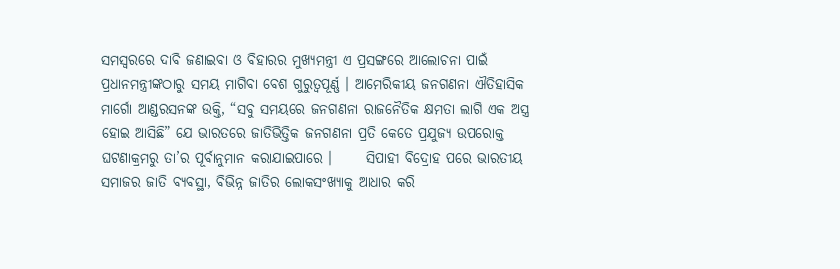ସମସ୍ୱରରେ ଦାବି ଜଣାଇବା ଓ ବିହାରର ମୁଖ୍ୟମନ୍ତ୍ରୀ ଏ ପ୍ରସଙ୍ଗରେ ଆଲୋଚନା ପାଇଁ ପ୍ରଧାନମନ୍ତ୍ରୀଙ୍କଠାରୁ ସମୟ ମାଗିବା ବେଶ ଗୁରୁତ୍ୱପୂର୍ଣ୍ଣ । ଆମେରିକୀୟ ଜନଗଣନା ଐତିହାସିକ ମାର୍ଗୋ ଆଣ୍ଡରସନଙ୍କ ଉକ୍ତି, “ସବୁ ସମୟରେ ଜନଗଣନା ରାଜନୈତିକ କ୍ଷମତା ଲାଗି ଏକ ଅସ୍ତ୍ର ହୋଇ ଆସିଛି” ଯେ ଭାରତରେ ଜାତିଭିତ୍ତିକ ଜନଗଣନା ପ୍ରତି କେତେ ପ୍ରଯୁଜ୍ୟ ଉପରୋକ୍ତ ଘଟଣାକ୍ରମରୁ ତା’ର ପୂର୍ବାନୁମାନ କରାଯାଇପାରେ ।      ସିପାହୀ ବିଦ୍ରୋହ ପରେ ଭାରତୀୟ ସମାଜର ଜାତି ବ୍ୟବସ୍ଥା, ବିଭିନ୍ନ ଜାତିର ଲୋକସଂଖ୍ୟାକୁ ଆଧାର କରି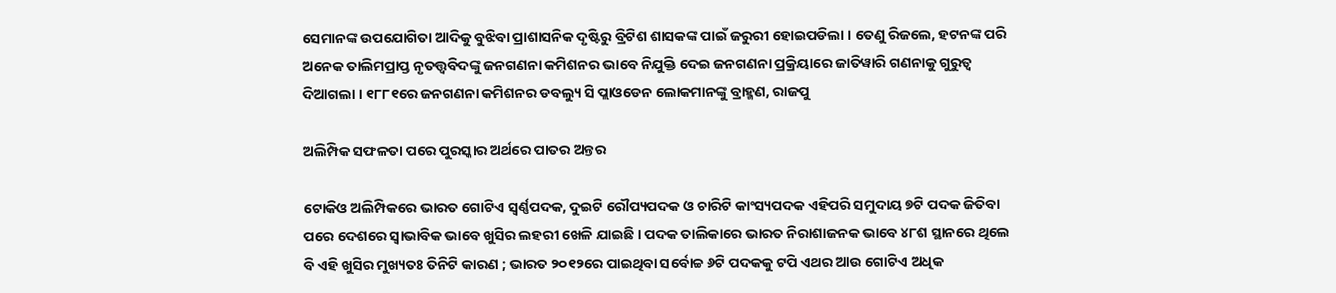ସେମାନଙ୍କ ଉପଯୋଗିତା ଆଦିକୁ ବୁଝିବା ପ୍ରାଶାସନିକ ଦୃଷ୍ଟିରୁ ବ୍ରିଟିଶ ଶାସକଙ୍କ ପାଇଁ ଜରୁରୀ ହୋଇପଡିଲା । ତେଣୁ ରିଜଲେ, ହଟନଙ୍କ ପରି ଅନେକ ତାଲିମପ୍ରାପ୍ତ ନୃତତ୍ତ୍ୱବିଦଙ୍କୁ ଜନଗଣନା କମିଶନର ଭାବେ ନିଯୁକ୍ତି ଦେଇ ଜନଗଣନା ପ୍ରକ୍ରିୟାରେ ଜାତିୱାରି ଗଣନାକୁ ଗୁରୁତ୍ୱ ଦିଆଗଲା । ୧୮୮୧ରେ ଜନଗଣନା କମିଶନର ଡବଲ୍ୟୁ ସି ପ୍ଲାଓଡେନ ଲୋକମାନଙ୍କୁ ବ୍ରାହ୍ମଣ, ରାଜପୁ

ଅଲିମ୍ପିକ ସଫଳତା ପରେ ପୁରସ୍କାର ଅର୍ଥରେ ପାତର ଅନ୍ତର

ଟୋକିଓ ଅଲିମ୍ପିକରେ ଭାରତ ଗୋଟିଏ ସ୍ୱର୍ଣ୍ଣପଦକ, ଦୁଇଟି ରୌପ୍ୟପଦକ ଓ ଚାରିଟି କାଂସ୍ୟପଦକ ଏହିପରି ସମୁଦାୟ ୭ଟି ପଦକ ଜିତିବା ପରେ ଦେଶରେ ସ୍ୱାଭାବିକ ଭାବେ ଖୁସିର ଲହରୀ ଖେଳି ଯାଇଛି । ପଦକ ତାଲିକାରେ ଭାରତ ନିରାଶାଜନକ ଭାବେ ୪୮ଶ ସ୍ଥାନରେ ଥିଲେ ବି ଏହି ଖୁସିର ମୁଖ୍ୟତଃ ତିନିଟି କାରଣ ; ଭାରତ ୨୦୧୨ରେ ପାଇଥିବା ସର୍ବୋଚ୍ଚ ୬ଟି ପଦକକୁ ଟପି ଏଥର ଆଉ ଗୋଟିଏ ଅଧିକ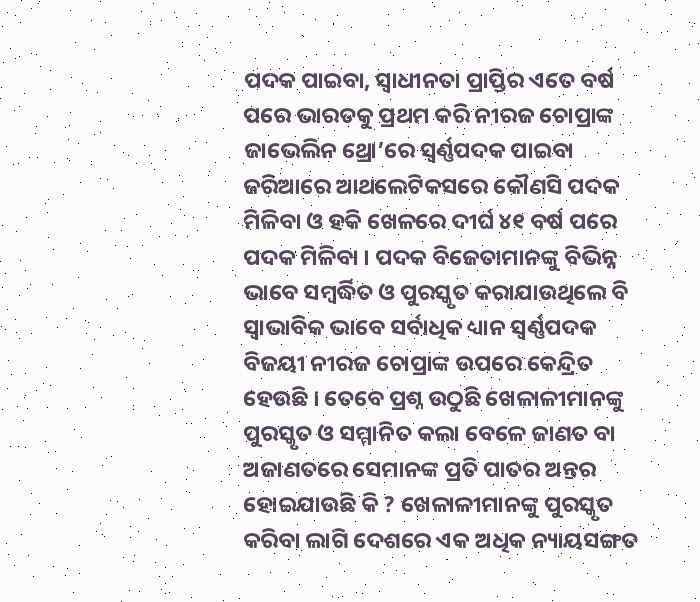ପଦକ ପାଇବା, ସ୍ୱାଧୀନତା ପ୍ରାପ୍ତିର ଏତେ ବର୍ଷ ପରେ ଭାରତକୁ ପ୍ରଥମ କରି ନୀରଜ ଚୋପ୍ରାଙ୍କ ଜାଭେଲିନ ଥ୍ରୋ’ରେ ସ୍ୱର୍ଣ୍ଣପଦକ ପାଇବା ଜରିଆରେ ଆଥଲେଟିକସରେ କୌଣସି ପଦକ ମିଳିବା ଓ ହକି ଖେଳରେ ଦୀର୍ଘ ୪୧ ବର୍ଷ ପରେ ପଦକ ମିଳିବା । ପଦକ ବିଜେତାମାନଙ୍କୁ ବିଭିନ୍ନ ଭାବେ ସମ୍ୱର୍ଦ୍ଧିତ ଓ ପୁରସ୍କୃତ କରାଯାଉଥିଲେ ବି ସ୍ୱାଭାବିକ ଭାବେ ସର୍ବାଧିକ ଧ୍ୟାନ ସ୍ୱର୍ଣ୍ଣପଦକ ବିଜୟୀ ନୀରଜ ଚୋପ୍ରାଙ୍କ ଉପରେ କେନ୍ଦ୍ରିତ ହେଉଛି । ତେବେ ପ୍ରଶ୍ନ ଉଠୁଛି ଖେଳାଳୀମାନଙ୍କୁ ପୁରସ୍କୃତ ଓ ସମ୍ମାନିତ କଲା ବେଳେ ଜାଣତ ବା ଅଜାଣତରେ ସେମାନଙ୍କ ପ୍ରତି ପାତର ଅନ୍ତର ହୋଇଯାଉଛି କି ? ଖେଳାଳୀମାନଙ୍କୁ ପୁରସ୍କୃତ କରିବା ଲାଗି ଦେଶରେ ଏକ ଅଧିକ ନ୍ୟାୟସଙ୍ଗତ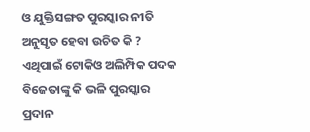ଓ ଯୁକ୍ତିସଙ୍ଗତ ପୁରସ୍କାର ନୀତି ଅନୁସୃତ ହେବା ଉଚିତ କି ? ଏଥିପାଇଁ ଟୋକିଓ ଅଲିମ୍ପିକ ପଦକ ବିଜେତାଙ୍କୁ କି ଭଳି ପୁରସ୍କାର ପ୍ରଦାନ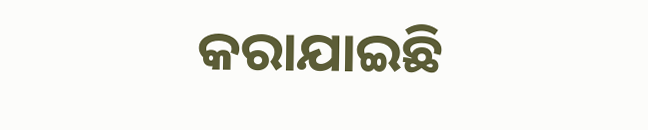କରାଯାଇଛି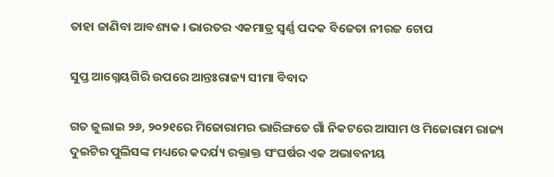ତାହା ଜାଣିବା ଆବଶ୍ୟକ । ଭାରତର ଏକମାତ୍ର ସ୍ୱର୍ଣ୍ଣ ପଦକ ବିଜେତା ନୀରଜ ଚୋପ

ସୁପ୍ତ ଆଗ୍ନେୟଗିରି ଉପରେ ଆନ୍ତଃରାଜ୍ୟ ସୀମା ବିବାଦ

ଗତ ଜୁଲାଇ ୨୬, ୨୦୨୧ରେ ମିଜୋରାମର ଭାରିଙ୍ଗତେ ଗାଁ ନିକଟରେ ଆସାମ ଓ ମିଜୋରାମ ରାଜ୍ୟ ଦୁଇଟିର ପୁଲିସଙ୍କ ମଧ୍ୟରେ କଦର୍ଯ୍ୟ ରକ୍ତାକ୍ତ ସଂଘର୍ଷର ଏକ ଅଭାବନୀୟ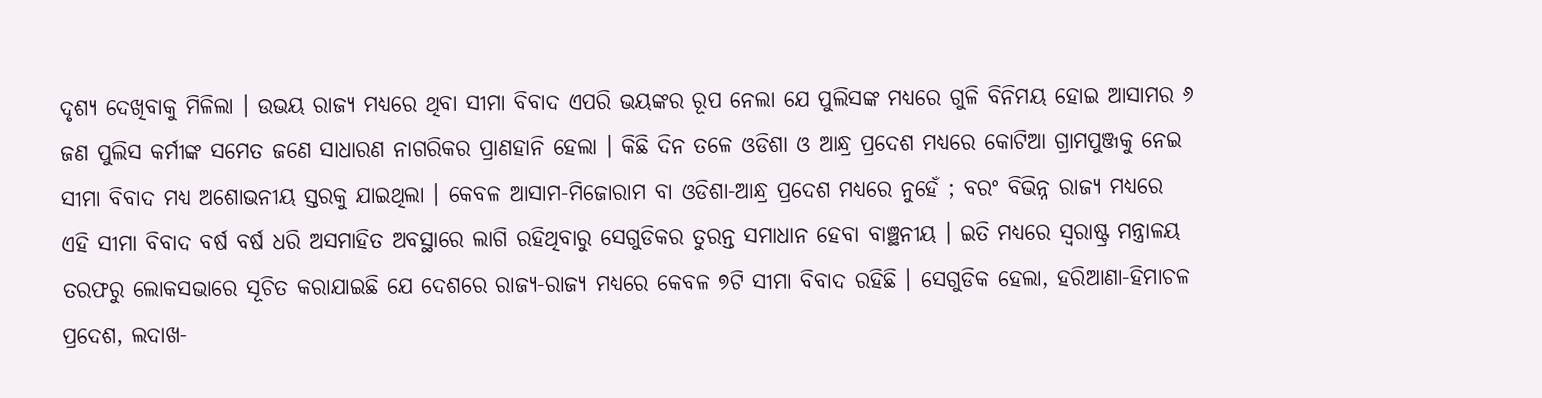ଦୃଶ୍ୟ ଦେଖିବାକୁ ମିଳିଲା । ଉଭୟ ରାଜ୍ୟ ମଧ୍ୟରେ ଥିବା ସୀମା ବିବାଦ ଏପରି ଭୟଙ୍କର ରୂପ ନେଲା ଯେ ପୁଲିସଙ୍କ ମଧ୍ୟରେ ଗୁଳି ବିନିମୟ ହୋଇ ଆସାମର ୬ ଜଣ ପୁଲିସ କର୍ମୀଙ୍କ ସମେତ ଜଣେ ସାଧାରଣ ନାଗରିକର ପ୍ରାଣହାନି ହେଲା । କିଛି ଦିନ ତଳେ ଓଡିଶା ଓ ଆନ୍ଧ୍ର ପ୍ରଦେଶ ମଧ୍ୟରେ କୋଟିଆ ଗ୍ରାମପୁଞ୍ଜକୁ ନେଇ ସୀମା ବିବାଦ ମଧ୍ୟ ଅଶୋଭନୀୟ ସ୍ତରକୁ ଯାଇଥିଲା । କେବଳ ଆସାମ-ମିଜୋରାମ ବା ଓଡିଶା-ଆନ୍ଧ୍ର ପ୍ରଦେଶ ମଧ୍ୟରେ ନୁହେଁ ; ବରଂ ବିଭିନ୍ନ ରାଜ୍ୟ ମଧ୍ୟରେ ଏହି ସୀମା ବିବାଦ ବର୍ଷ ବର୍ଷ ଧରି ଅସମାହିତ ଅବସ୍ଥାରେ ଲାଗି ରହିଥିବାରୁ ସେଗୁଡିକର ତୁରନ୍ତ ସମାଧାନ ହେବା ବାଞ୍ଛନୀୟ । ଇତି ମଧ୍ୟରେ ସ୍ୱରାଷ୍ଟ୍ର ମନ୍ତ୍ରାଳୟ ତରଫରୁ ଲୋକସଭାରେ ସୂଚିତ କରାଯାଇଛି ଯେ ଦେଶରେ ରାଜ୍ୟ-ରାଜ୍ୟ ମଧ୍ୟରେ କେବଳ ୭ଟି ସୀମା ବିବାଦ ରହିଛି । ସେଗୁଡିକ ହେଲା, ହରିଆଣା-ହିମାଚଳ ପ୍ରଦେଶ, ଲଦାଖ-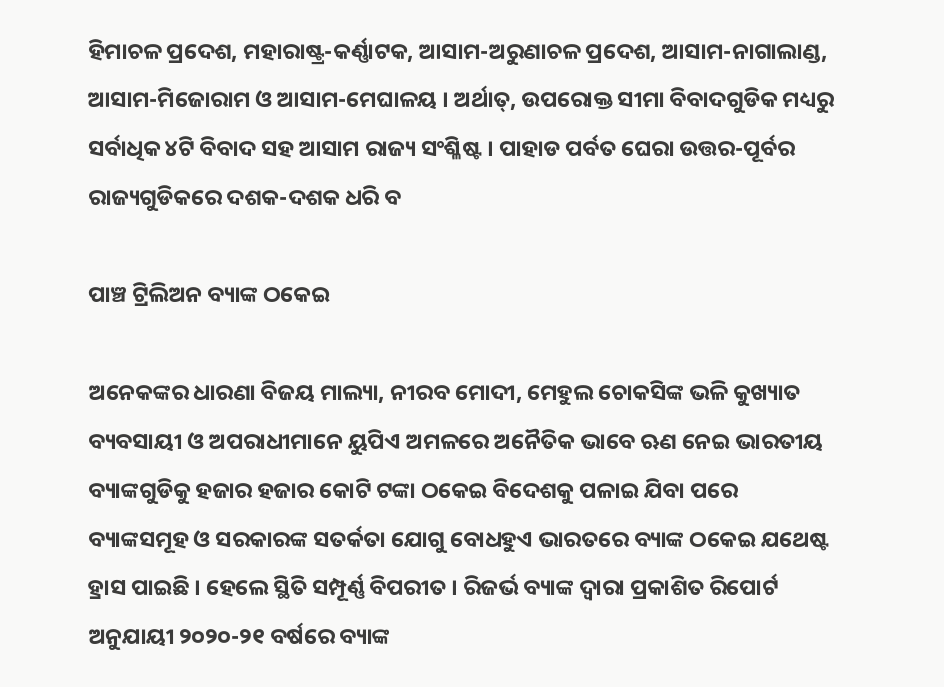ହିମାଚଳ ପ୍ରଦେଶ, ମହାରାଷ୍ଟ୍ର-କର୍ଣ୍ଣାଟକ, ଆସାମ-ଅରୁଣାଚଳ ପ୍ରଦେଶ, ଆସାମ-ନାଗାଲାଣ୍ଡ, ଆସାମ-ମିଜୋରାମ ଓ ଆସାମ-ମେଘାଳୟ । ଅର୍ଥାତ୍, ଉପରୋକ୍ତ ସୀମା ବିବାଦଗୁଡିକ ମଧ୍ୟରୁ ସର୍ବାଧିକ ୪ଟି ବିବାଦ ସହ ଆସାମ ରାଜ୍ୟ ସଂଶ୍ଳିଷ୍ଟ । ପାହାଡ ପର୍ବତ ଘେରା ଉତ୍ତର-ପୂର୍ବର ରାଜ୍ୟଗୁଡିକରେ ଦଶକ-ଦଶକ ଧରି ବ

ପାଞ୍ଚ ଟ୍ରିଲିଅନ ବ୍ୟାଙ୍କ ଠକେଇ

ଅନେକଙ୍କର ଧାରଣା ବିଜୟ ମାଲ୍ୟା, ନୀରବ ମୋଦୀ, ମେହୁଲ ଚୋକସିଙ୍କ ଭଳି କୁଖ୍ୟାତ ବ୍ୟବସାୟୀ ଓ ଅପରାଧୀମାନେ ୟୁପିଏ ଅମଳରେ ଅନୈତିକ ଭାବେ ଋଣ ନେଇ ଭାରତୀୟ ବ୍ୟାଙ୍କଗୁଡିକୁ ହଜାର ହଜାର କୋଟି ଟଙ୍କା ଠକେଇ ବିଦେଶକୁ ପଳାଇ ଯିବା ପରେ ବ୍ୟାଙ୍କସମୂହ ଓ ସରକାରଙ୍କ ସତର୍କତା ଯୋଗୁ ବୋଧହୁଏ ଭାରତରେ ବ୍ୟାଙ୍କ ଠକେଇ ଯଥେଷ୍ଟ ହ୍ରାସ ପାଇଛି । ହେଲେ ସ୍ଥିତି ସମ୍ପୂର୍ଣ୍ଣ ବିପରୀତ । ରିଜର୍ଭ ବ୍ୟାଙ୍କ ଦ୍ୱାରା ପ୍ରକାଶିତ ରିପୋର୍ଟ ଅନୁଯାୟୀ ୨୦୨୦-୨୧ ବର୍ଷରେ ବ୍ୟାଙ୍କ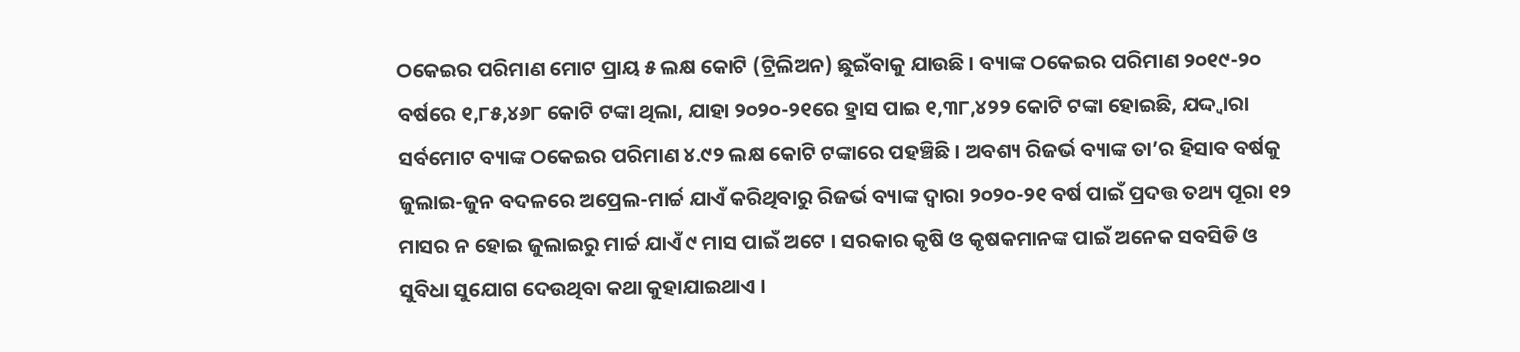ଠକେଇର ପରିମାଣ ମୋଟ ପ୍ରାୟ ୫ ଲକ୍ଷ କୋଟି (ଟ୍ରିଲିଅନ) ଛୁଇଁବାକୁ ଯାଉଛି । ବ୍ୟାଙ୍କ ଠକେଇର ପରିମାଣ ୨୦୧୯-୨୦ ବର୍ଷରେ ୧,୮୫,୪୬୮ କୋଟି ଟଙ୍କା ଥିଲା, ଯାହା ୨୦୨୦-୨୧ରେ ହ୍ରାସ ପାଇ ୧,୩୮,୪୨୨ କୋଟି ଟଙ୍କା ହୋଇଛି, ଯଦ୍ଦ୍ୱାରା ସର୍ବମୋଟ ବ୍ୟାଙ୍କ ଠକେଇର ପରିମାଣ ୪.୯୨ ଲକ୍ଷ କୋଟି ଟଙ୍କାରେ ପହଞ୍ଚିଛି । ଅବଶ୍ୟ ରିଜର୍ଭ ବ୍ୟାଙ୍କ ତା’ର ହିସାବ ବର୍ଷକୁ ଜୁଲାଇ-ଜୁନ ବଦଳରେ ଅପ୍ରେଲ-ମାର୍ଚ୍ଚ ଯାଏଁ କରିଥିବାରୁ ରିଜର୍ଭ ବ୍ୟାଙ୍କ ଦ୍ୱାରା ୨୦୨୦-୨୧ ବର୍ଷ ପାଇଁ ପ୍ରଦତ୍ତ ତଥ୍ୟ ପୂରା ୧୨ ମାସର ନ ହୋଇ ଜୁଲାଇରୁ ମାର୍ଚ୍ଚ ଯାଏଁ ୯ ମାସ ପାଇଁ ଅଟେ । ସରକାର କୃଷି ଓ କୃଷକମାନଙ୍କ ପାଇଁ ଅନେକ ସବସିଡି ଓ ସୁବିଧା ସୁଯୋଗ ଦେଉଥିବା କଥା କୁହାଯାଇଥାଏ ।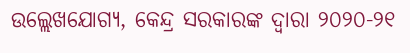ଉଲ୍ଲେଖଯୋଗ୍ୟ, କେନ୍ଦ୍ର ସରକାରଙ୍କ ଦ୍ୱାରା ୨୦୨୦-୨୧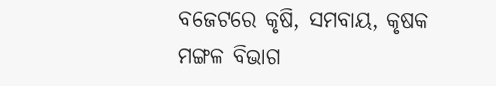ବଜେଟରେ କୃଷି, ସମବାୟ, କୃଷକ ମଙ୍ଗଳ ବିଭାଗ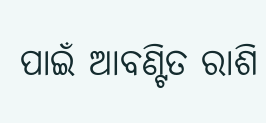ପାଇଁ ଆବଣ୍ଟିତ ରାଶି